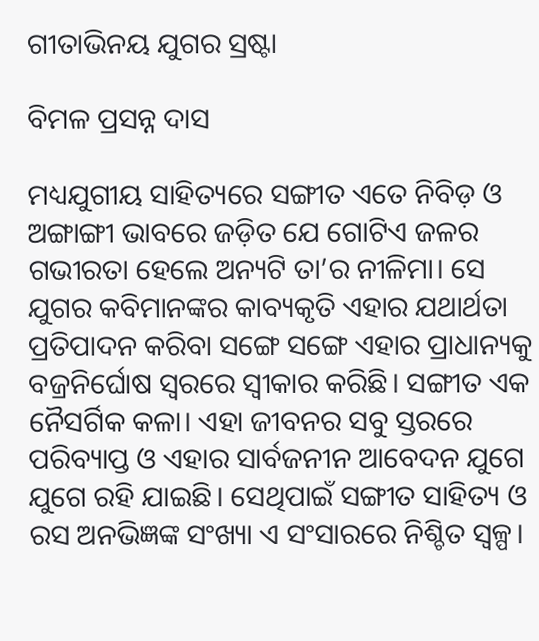ଗୀତାଭିନୟ ଯୁଗର ସ୍ରଷ୍ଟା

ବିମଳ ପ୍ରସନ୍ନ ଦାସ

ମଧ୍ୟଯୁଗୀୟ ସାହିତ୍ୟରେ ସଙ୍ଗୀତ ଏତେ ନିବିଡ଼ ଓ ଅଙ୍ଗାଙ୍ଗୀ ଭାବରେ ଜଡ଼ିତ ଯେ ଗୋଟିଏ ଜଳର ଗଭୀରତା ହେଲେ ଅନ୍ୟଟି ତା’ର ନୀଳିମା। ସେ ଯୁଗର କବିମାନଙ୍କର କାବ୍ୟକୃତି ଏହାର ଯଥାର୍ଥତା ପ୍ରତିପାଦନ କରିବା ସଙ୍ଗେ ସଙ୍ଗେ ଏହାର ପ୍ରାଧାନ୍ୟକୁ ବଜ୍ରନିର୍ଘୋଷ ସ୍ବରରେ ସ୍ବୀକାର କରିଛି। ସଙ୍ଗୀତ ଏକ ନୈସର୍ଗିକ କଳା। ଏହା ଜୀବନର ସବୁ ସ୍ତରରେ ପରିବ୍ୟାପ୍ତ ଓ ଏହାର ସାର୍ବଜନୀନ ଆବେଦନ ଯୁଗେ ଯୁଗେ ରହି ଯାଇଛି। ସେଥିପାଇଁ ସଙ୍ଗୀତ ସାହିତ୍ୟ ଓ ରସ ଅନଭିଜ୍ଞଙ୍କ ସଂଖ୍ୟା ଏ ସଂସାରରେ ନିଶ୍ଚିତ ସ୍ବଳ୍ପ।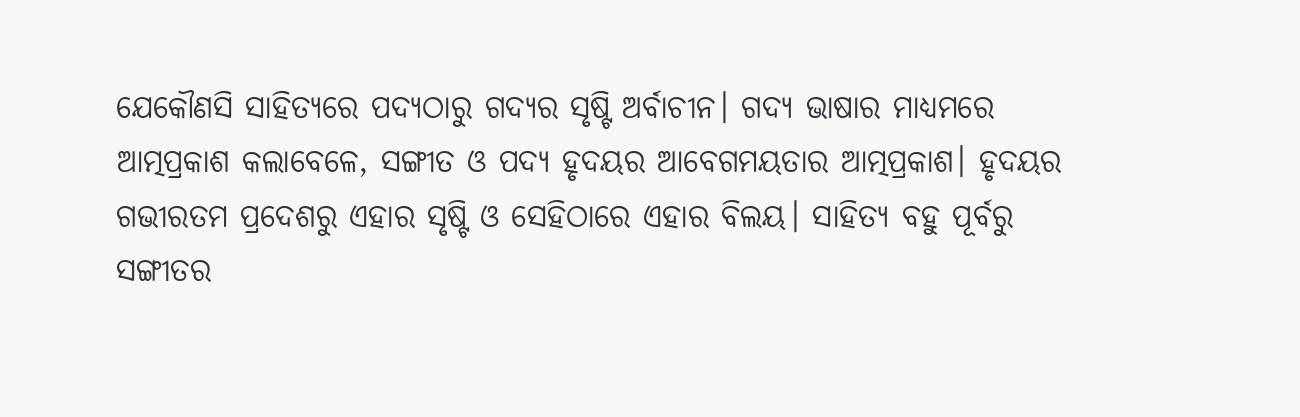ଯେକୌଣସି ସାହିତ୍ୟରେ ପଦ୍ୟଠାରୁ ଗଦ୍ୟର ସୃଷ୍ଟି ଅର୍ବାଚୀନ। ଗଦ୍ୟ ଭାଷାର ମାଧ୍ୟମରେ ଆତ୍ମପ୍ରକାଶ କଲାବେଳେ, ସଙ୍ଗୀତ ଓ ପଦ୍ୟ ହୃଦୟର ଆବେଗମୟତାର ଆତ୍ମପ୍ରକାଶ। ହୃଦୟର ଗଭୀରତମ ପ୍ରଦେଶରୁ ଏହାର ସୃଷ୍ଟି ଓ ସେହିଠାରେ ଏହାର ବିଲୟ। ସାହିତ୍ୟ ବହୁ ପୂର୍ବରୁ ସଙ୍ଗୀତର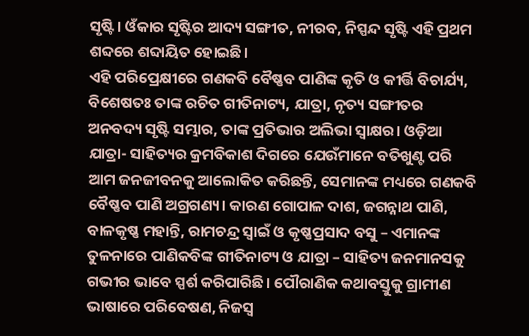ସୃଷ୍ଟି। ଓଁକାର ସୃଷ୍ଟିର ଆଦ୍ୟ ସଙ୍ଗୀତ, ନୀରବ, ନିସ୍ପନ୍ଦ ସୃଷ୍ଟି ଏହି ପ୍ରଥମ ଶବ୍ଦରେ ଶବ୍ଦାୟିତ ହୋଇଛି।
ଏହି ପରିପ୍ରେକ୍ଷୀରେ ଗଣକବି ବୈଷ୍ଣବ ପାଣିଙ୍କ କୃତି ଓ କୀର୍ତ୍ତି ବିଚାର୍ଯ୍ୟ, ବିଶେଷତଃ ତାଙ୍କ ରଚିତ ଗୀତିନାଟ୍ୟ, ଯାତ୍ରା, ନୃତ୍ୟ ସଙ୍ଗୀତର ଅନବଦ୍ୟ ସୃଷ୍ଟି ସମ୍ଭାର, ତାଙ୍କ ପ୍ରତିଭାର ଅଲିଭା ସ୍ବାକ୍ଷର। ଓଡ଼ିଆ ଯାତ୍ରା- ସାହିତ୍ୟର କ୍ରମବିକାଶ ଦିଗରେ ଯେଉଁମାନେ ବତିଖୁଣ୍ଟ ପରି ଆମ ଜନଜୀବନକୁ ଆଲୋକିତ କରିଛନ୍ତି, ସେମାନଙ୍କ ମଧ୍ୟରେ ଗଣକବି ବୈଷ୍ଣବ ପାଣି ଅଗ୍ରଗଣ୍ୟ। କାରଣ ଗୋପାଳ ଦାଶ, ଜଗନ୍ନାଥ ପାଣି, ବାଳକୃଷ୍ଣ ମହାନ୍ତି, ରାମଚନ୍ଦ୍ର ସ୍ବାଇଁ ଓ କୃଷ୍ଣପ୍ରସାଦ ବସୁ – ଏମାନଙ୍କ ତୁଳନାରେ ପାଣିକବିଙ୍କ ଗୀତିନାଟ୍ୟ ଓ ଯାତ୍ରା – ସାହିତ୍ୟ ଜନମାନସକୁ ଗଭୀର ଭାବେ ସ୍ପର୍ଶ କରିପାରିଛି। ପୌରାଣିକ କଥାବସ୍ତୁକୁ ଗ୍ରାମୀଣ ଭାଷାରେ ପରିବେଷଣ, ନିଜସ୍ବ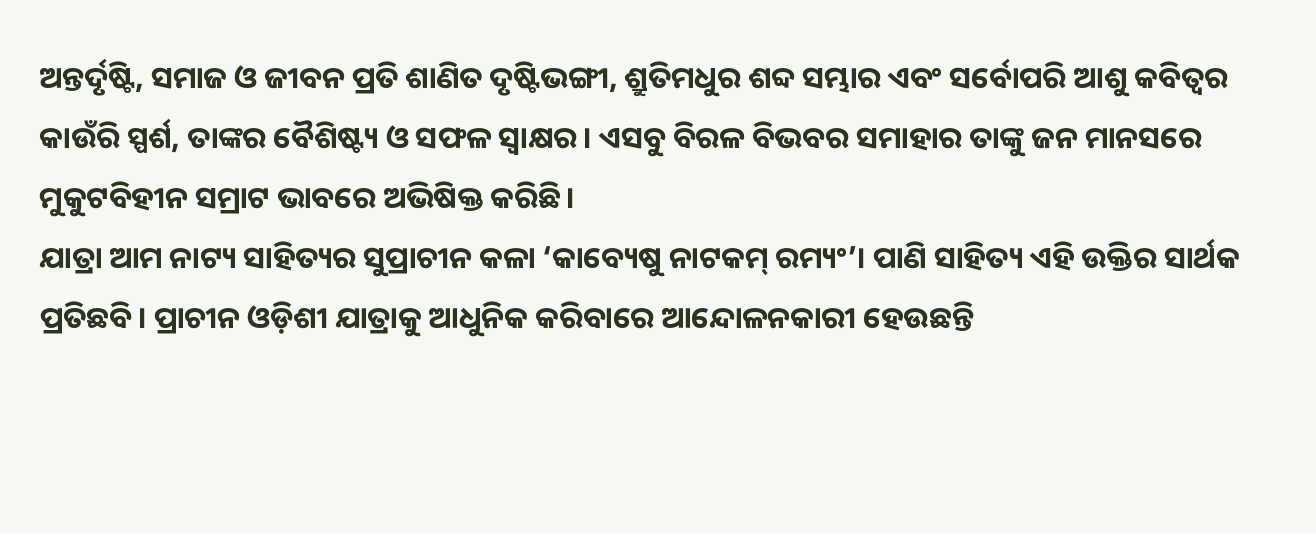ଅନ୍ତର୍ଦୃଷ୍ଟି, ସମାଜ ଓ ଜୀବନ ପ୍ରତି ଶାଣିତ ଦୃଷ୍ଟିଭଙ୍ଗୀ, ଶ୍ରୁତିମଧୁର ଶବ୍ଦ ସମ୍ଭାର ଏବଂ ସର୍ବୋପରି ଆଶୁ କବିତ୍ୱର କାଉଁରି ସ୍ପର୍ଶ, ତାଙ୍କର ବୈଶିଷ୍ଟ୍ୟ ଓ ସଫଳ ସ୍ବାକ୍ଷର। ଏସବୁ ବିରଳ ବିଭବର ସମାହାର ତାଙ୍କୁ ଜନ ମାନସରେ ମୁକୁଟବିହୀନ ସମ୍ରାଟ ଭାବରେ ଅଭିଷିକ୍ତ କରିଛି।
ଯାତ୍ରା ଆମ ନାଟ୍ୟ ସାହିତ୍ୟର ସୁପ୍ରାଚୀନ କଳା ‘କାବ୍ୟେଷୁ ନାଟକମ୍‌ ରମ୍ୟଂ’। ପାଣି ସାହିତ୍ୟ ଏହି ଉକ୍ତିର ସାର୍ଥକ ପ୍ରତିଛବି। ପ୍ରାଚୀନ ଓଡ଼ିଶୀ ଯାତ୍ରାକୁ ଆଧୁନିକ କରିବାରେ ଆନ୍ଦୋଳନକାରୀ ହେଉଛନ୍ତି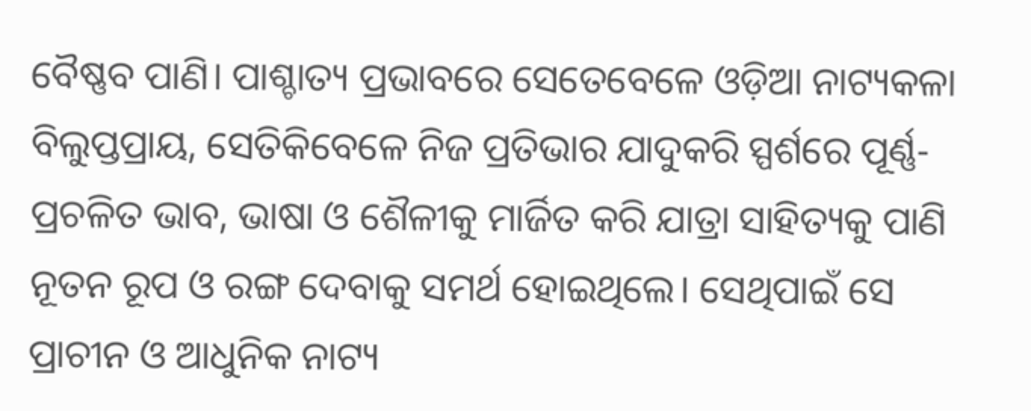ବୈଷ୍ଣବ ପାଣି। ପାଶ୍ଚାତ୍ୟ ପ୍ରଭାବରେ ସେତେବେଳେ ଓଡ଼ିଆ ନାଟ୍ୟକଳା ବିଲୁପ୍ତପ୍ରାୟ, ସେତିକିବେଳେ ନିଜ ପ୍ରତିଭାର ଯାଦୁକରି ସ୍ପର୍ଶରେ ପୂର୍ଣ୍ଣ-ପ୍ରଚଳିତ ଭାବ, ଭାଷା ଓ ଶୈଳୀକୁ ମାର୍ଜିତ କରି ଯାତ୍ରା ସାହିତ୍ୟକୁ ପାଣି ନୂତନ ରୂପ ଓ ରଙ୍ଗ ଦେବାକୁ ସମର୍ଥ ହୋଇଥିଲେ। ସେଥିପାଇଁ ସେ ପ୍ରାଚୀନ ଓ ଆଧୁନିକ ନାଟ୍ୟ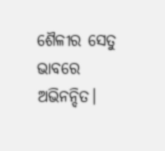ଶୈଳୀର ସେତୁ ଭାବରେ ଅଭିନନ୍ଦିତ।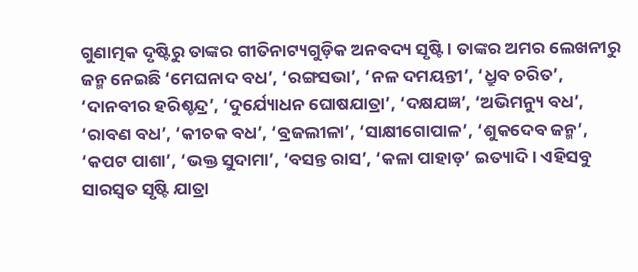ଗୁଣାତ୍ମକ ଦୃଷ୍ଟିରୁ ତାଙ୍କର ଗୀତିନାଟ୍ୟଗୁଡ଼ିକ ଅନବଦ୍ୟ ସୃଷ୍ଟି। ତାଙ୍କର ଅମର ଲେଖନୀରୁ ଜନ୍ମ ନେଇଛି ‘ମେଘନାଦ ବଧ’, ‘ରଙ୍ଗସଭା’, ‘ନଳ ଦମୟନ୍ତୀ’, ‘ଧ୍ରୁବ ଚରିତ’, ‘ଦାନବୀର ହରିଶ୍ଚନ୍ଦ୍ର’, ‘ଦୁର୍ଯ୍ୟୋଧନ ଘୋଷଯାତ୍ରା’, ‘ଦକ୍ଷଯଜ୍ଞ’, ‘ଅଭିମନ୍ୟୁ ବଧ’, ‘ରାବଣ ବଧ’, ‘କୀଚକ ବଧ’, ‘ବ୍ରଜଲୀଳା’, ‘ସାକ୍ଷୀଗୋପାଳ’, ‘ଶୁକଦେବ ଜନ୍ମ’, ‘କପଟ ପାଶା’, ‘ଭକ୍ତ ସୁଦାମା’, ‘ବସନ୍ତ ରାସ’, ‘କଳା ପାହାଡ଼’ ଇତ୍ୟାଦି। ଏହିସବୁ ସାରସ୍ବତ ସୃଷ୍ଟି ଯାତ୍ରା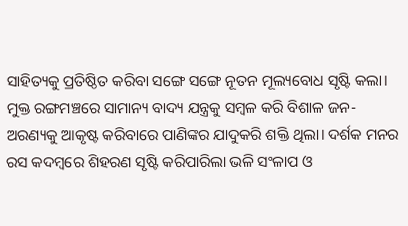ସାହିତ୍ୟକୁ ପ୍ରତିଷ୍ଠିତ କରିବା ସଙ୍ଗେ ସଙ୍ଗେ ନୂତନ ମୂଲ୍ୟବୋଧ ସୃଷ୍ଟି କଲା। ମୁକ୍ତ ରଙ୍ଗମଞ୍ଚରେ ସାମାନ୍ୟ ବାଦ୍ୟ ଯନ୍ତ୍ରକୁ ସମ୍ବଳ କରି ବିଶାଳ ଜନ-ଅରଣ୍ୟକୁ ଆକୃଷ୍ଟ କରିବାରେ ପାଣିଙ୍କର ଯାଦୁକରି ଶକ୍ତି ଥିଲା। ଦର୍ଶକ ମନର ରସ କଦମ୍ବରେ ଶିହରଣ ସୃଷ୍ଟି କରିପାରିଲା ଭଳି ସଂଳାପ ଓ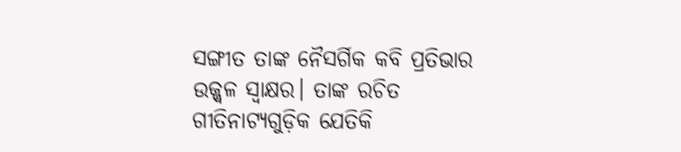ସଙ୍ଗୀତ ତାଙ୍କ ନୈସର୍ଗିକ କବି ପ୍ରତିଭାର ଉଜ୍ଜ୍ୱଳ ସ୍ବାକ୍ଷର। ତାଙ୍କ ରଚିତ ଗୀତିନାଟ୍ୟଗୁଡ଼ିକ ଯେତିକି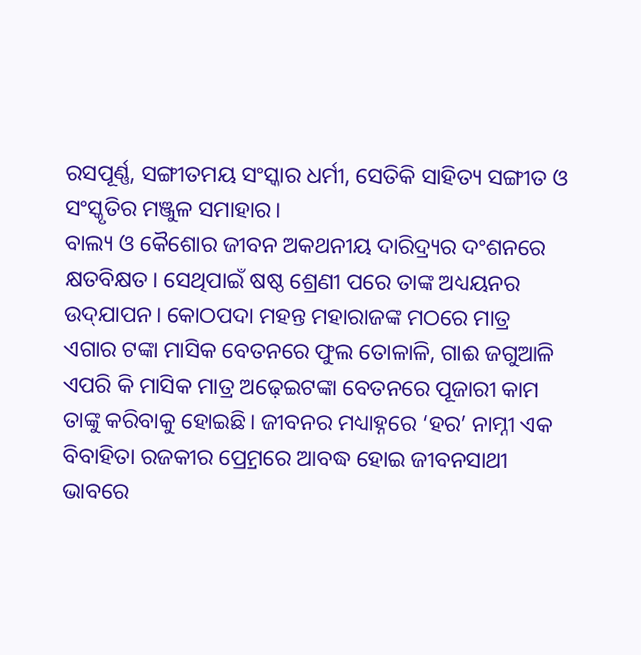ରସପୂର୍ଣ୍ଣ, ସଙ୍ଗୀତମୟ ସଂସ୍କାର ଧର୍ମୀ, ସେତିକି ସାହିତ୍ୟ ସଙ୍ଗୀତ ଓ ସଂସ୍କୃତିର ମଞ୍ଜୁଳ ସମାହାର।
ବାଲ୍ୟ ଓ କୈଶୋର ଜୀବନ ଅକଥନୀୟ ଦାରିଦ୍ର୍ୟର ଦଂଶନରେ କ୍ଷତବିକ୍ଷତ। ସେଥିପାଇଁ ଷଷ୍ଠ ଶ୍ରେଣୀ ପରେ ତାଙ୍କ ଅଧ୍ୟୟନର ଉଦ୍‌ଯାପନ। କୋଠପଦା ମହନ୍ତ ମହାରାଜଙ୍କ ମଠରେ ମାତ୍ର ଏଗାର ଟଙ୍କା ମାସିକ ବେତନରେ ଫୁଲ ତୋଳାଳି, ଗାଈ ଜଗୁଆଳି ଏପରି କି ମାସିକ ମାତ୍ର ଅଢ଼େଇଟଙ୍କା ବେତନରେ ପୂଜାରୀ କାମ ତାଙ୍କୁ କରିବାକୁ ହୋଇଛି। ଜୀବନର ମଧ୍ୟାହ୍ନରେ ‘ହର’ ନାମ୍ନୀ ଏକ ବିବାହିତା ରଜକୀର ପ୍ର୍ରେମରେ ଆବଦ୍ଧ ହୋଇ ଜୀବନସାଥୀ ଭାବରେ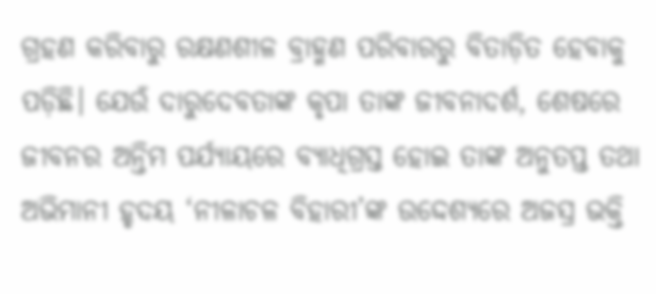ଗ୍ରହଣ କରିବାରୁ ରକ୍ଷଣଶୀଳ ବ୍ରାହ୍ମଣ ପରିବାରରୁ ବିତାଡ଼ିତ ହେବାକୁ ପଡ଼ିଛି। ଯେଉଁ ଦାରୁଦେବତାଙ୍କ କୃପା ତାଙ୍କ ଜୀବନାଦର୍ଶ, ଶେଷରେ ଜୀବନର ଅନ୍ତିମ ପର୍ଯ୍ୟାୟରେ ବ୍ୟାଧିଗ୍ରସ୍ତ ହୋଇ ତାଙ୍କ ଅନୁତପ୍ତ ତଥା ଅଭିମାନୀ ହୃଦୟ ‘ନୀଳାଚଳ ବିହାରୀ’ଙ୍କ ଉଦ୍ଦେଶ୍ୟରେ ଅଜସ୍ର ଭକ୍ତି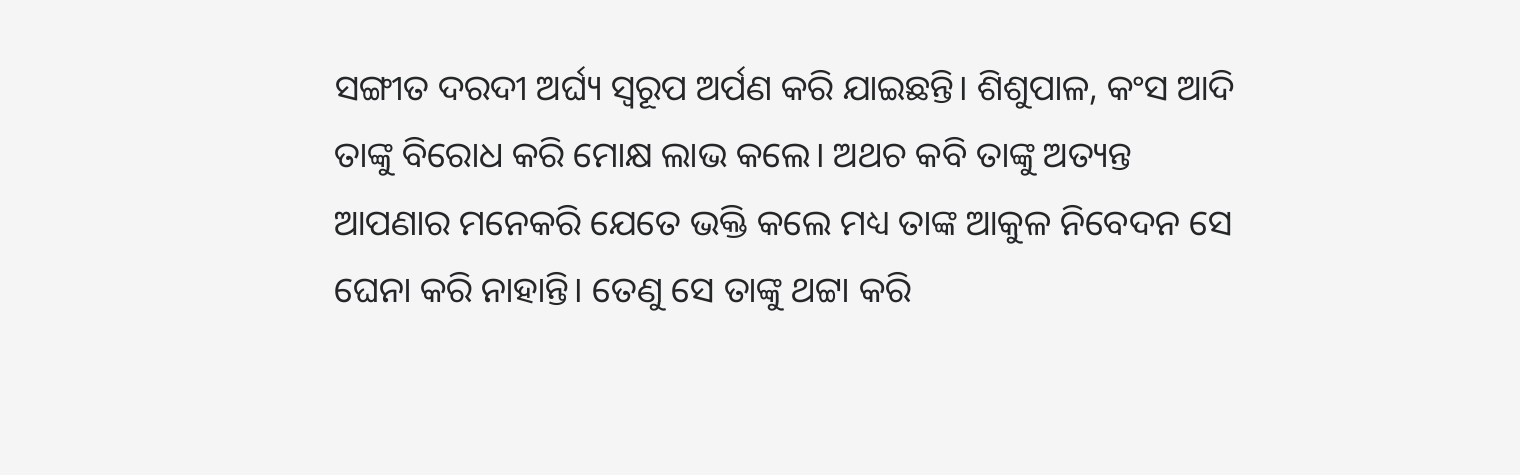ସଙ୍ଗୀତ ଦରଦୀ ଅର୍ଘ୍ୟ ସ୍ବରୂପ ଅର୍ପଣ କରି ଯାଇଛନ୍ତି। ଶିଶୁପାଳ, କଂସ ଆଦି ତାଙ୍କୁ ବିରୋଧ କରି ମୋକ୍ଷ ଲାଭ କଲେ। ଅଥଚ କବି ତାଙ୍କୁ ଅତ୍ୟନ୍ତ ଆପଣାର ମନେକରି ଯେତେ ଭକ୍ତି କଲେ ମଧ୍ୟ ତାଙ୍କ ଆକୁଳ ନିବେଦନ ସେ ଘେନା କରି ନାହାନ୍ତି। ତେଣୁ ସେ ତାଙ୍କୁ ଥଟ୍ଟା କରି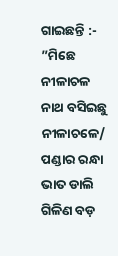ଗାଇଛନ୍ତି :-
”ମିଛେ ନୀଳାଚଳ ନାଥ ବସିଇଛୁ ନୀଳାଚଳେ/ ପଣ୍ଡାର ରନ୍ଧା ଭାତ ଡାଲି ଗିଳିଣ ବଡ଼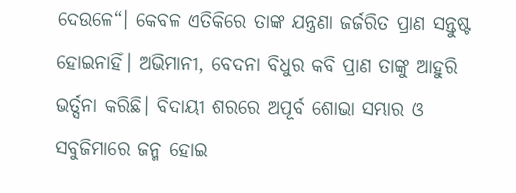ଦେଉଳେ“। କେବଳ ଏତିକିରେ ତାଙ୍କ ଯନ୍ତ୍ରଣା ଜର୍ଜରିତ ପ୍ରାଣ ସନ୍ତୁଷ୍ଟ ହୋଇନାହିଁ। ଅଭିମାନୀ, ବେଦନା ବିଧୁର କବି ପ୍ରାଣ ତାଙ୍କୁ ଆହୁରି ଭର୍ତ୍ସନା କରିଛି। ବିଦାୟୀ ଶରରେ ଅପୂର୍ବ ଶୋଭା ସମ୍ଭାର ଓ ସବୁଜିମାରେ ଜନ୍ମ ହୋଇ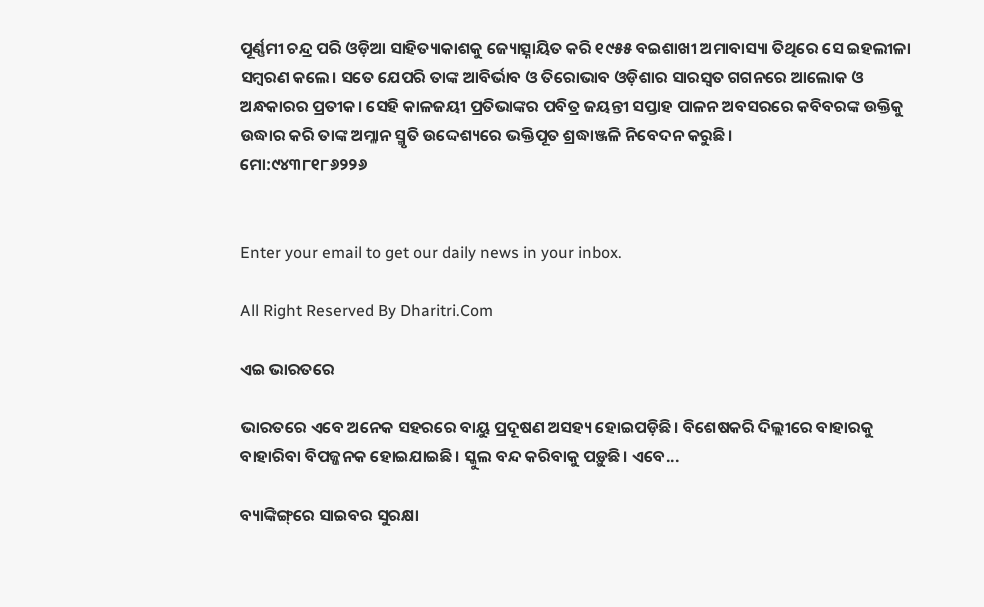ପୂର୍ଣ୍ଣମୀ ଚନ୍ଦ୍ର ପରି ଓଡ଼ିଆ ସାହିତ୍ୟାକାଶକୁ ଜ୍ୟୋତ୍ସ୍ନାୟିତ କରି ୧୯୫୫ ବଇଶାଖୀ ଅମାବାସ୍ୟା ତିଥିରେ ସେ ଇହଲୀଳା ସମ୍ବରଣ କଲେ। ସତେ ଯେପରି ତାଙ୍କ ଆବିର୍ଭାବ ଓ ତିରୋଭାବ ଓଡ଼ିଶାର ସାରସ୍ବତ ଗଗନରେ ଆଲୋକ ଓ ଅନ୍ଧକାରର ପ୍ରତୀକ। ସେହି କାଳଜୟୀ ପ୍ରତିଭାଙ୍କର ପବିତ୍ର ଜୟନ୍ତୀ ସପ୍ତାହ ପାଳନ ଅବସରରେ କବିବରଙ୍କ ଉକ୍ତିକୁ ଉଦ୍ଧାର କରି ତାଙ୍କ ଅମ୍ଳାନ ସ୍ମୃତି ଉଦ୍ଦେଶ୍ୟରେ ଭକ୍ତିପୂତ ଶ୍ରଦ୍ଧାଞ୍ଜଳି ନିବେଦନ କରୁଛି।
ମୋ:୯୪୩୮୧୮୬୨୨୬


Enter your email to get our daily news in your inbox.

All Right Reserved By Dharitri.Com

ଏଇ ଭାରତରେ

ଭାରତରେ ଏବେ ଅନେକ ସହରରେ ବାୟୁ ପ୍ରଦୂଷଣ ଅସହ୍ୟ ହୋଇପଡ଼ିଛି। ବିଶେଷକରି ଦିଲ୍ଲୀରେ ବାହାରକୁ ବାହାରିବା ବିପଜ୍ଜନକ ହୋଇଯାଇଛି। ସ୍କୁଲ ବନ୍ଦ କରିବାକୁ ପଡ଼ୁଛି। ଏବେ...

ବ୍ୟାଙ୍କିଙ୍ଗ୍‌ରେ ସାଇବର ସୁରକ୍ଷା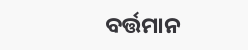ବର୍ତ୍ତମାନ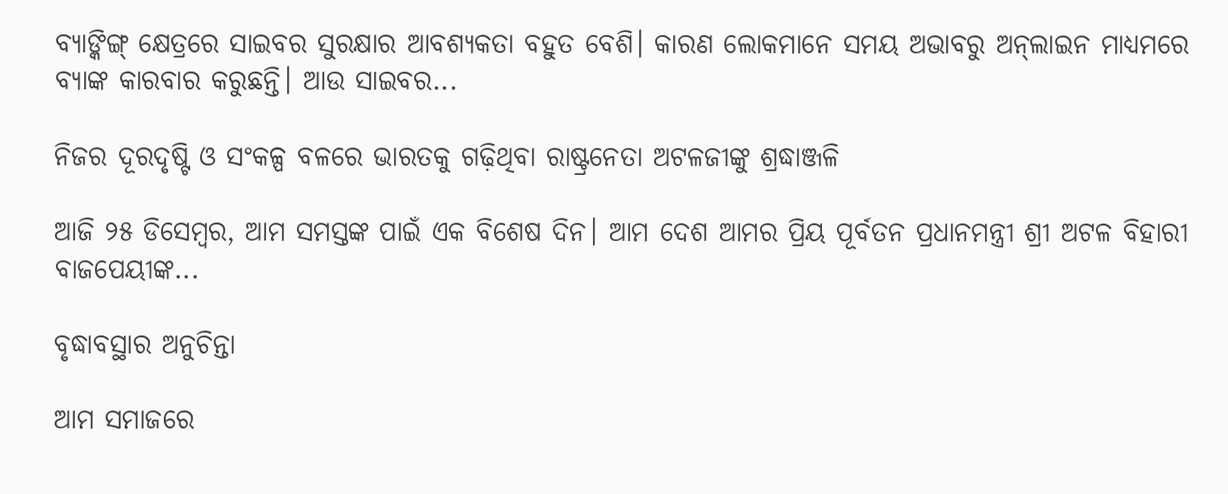ବ୍ୟାଙ୍କିଙ୍ଗ୍‌ କ୍ଷେତ୍ରରେ ସାଇବର ସୁରକ୍ଷାର ଆବଶ୍ୟକତା ବହୁତ ବେଶି। କାରଣ ଲୋକମାନେ ସମୟ ଅଭାବରୁ ଅନ୍‌ଲାଇନ ମାଧ୍ୟମରେ ବ୍ୟାଙ୍କ କାରବାର କରୁଛନ୍ତି। ଆଉ ସାଇବର...

ନିଜର ଦୂରଦୃଷ୍ଟି ଓ ସଂକଳ୍ପ ବଳରେ ଭାରତକୁ ଗଢ଼ିଥିବା ରାଷ୍ଟ୍ରନେତା ଅଟଳଜୀଙ୍କୁ ଶ୍ରଦ୍ଧାଞ୍ଜଳି

ଆଜି ୨୫ ଡିସେମ୍ବର, ଆମ ସମସ୍ତଙ୍କ ପାଇଁ ଏକ ବିଶେଷ ଦିନ। ଆମ ଦେଶ ଆମର ପ୍ରିୟ ପୂର୍ବତନ ପ୍ରଧାନମନ୍ତ୍ରୀ ଶ୍ରୀ ଅଟଳ ବିହାରୀ ବାଜପେୟୀଙ୍କ...

ବୃଦ୍ଧାବସ୍ଥାର ଅନୁଚିନ୍ତା

ଆମ ସମାଜରେ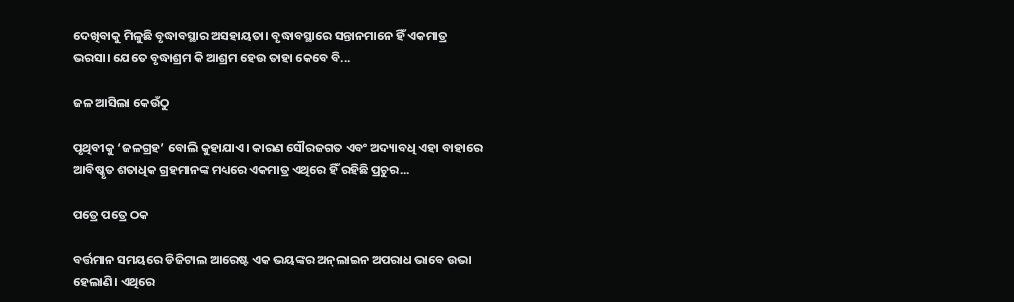ଦେଖିବାକୁ ମିଳୁଛି ବୃଦ୍ଧାବସ୍ଥାର ଅସହାୟତା। ବୃଦ୍ଧାବସ୍ଥାରେ ସନ୍ତାନମାନେ ହିଁ ଏକମାତ୍ର ଭରସା। ଯେତେ ବୃଦ୍ଧାଶ୍ରମ କି ଆଶ୍ରମ ହେଉ ତାହା କେବେ ବି...

ଜଳ ଆସିଲା କେଉଁଠୁ

ପୃଥିବୀକୁ ‘ଜଳଗ୍ରହ’ ବୋଲି କୁହାଯାଏ। କାରଣ ସୌରଜଗତ ଏବଂ ଅଦ୍ୟାବଧି ଏହା ବାହାରେ ଆବିଷ୍କୃତ ଶତାଧିକ ଗ୍ରହମାନଙ୍କ ମଧ୍ୟରେ ଏକମାତ୍ର ଏଥିରେ ହିଁ ରହିଛି ପ୍ରଚୁର...

ପତ୍ରେ ପତ୍ରେ ଠକ

ବର୍ତ୍ତମାନ ସମୟରେ ଡିଜିଟାଲ ଆରେଷ୍ଟ ଏକ ଭୟଙ୍କର ଅନ୍‌ଲାଇନ ଅପରାଧ ଭାବେ ଉଭା ହେଲାଣି। ଏଥିରେ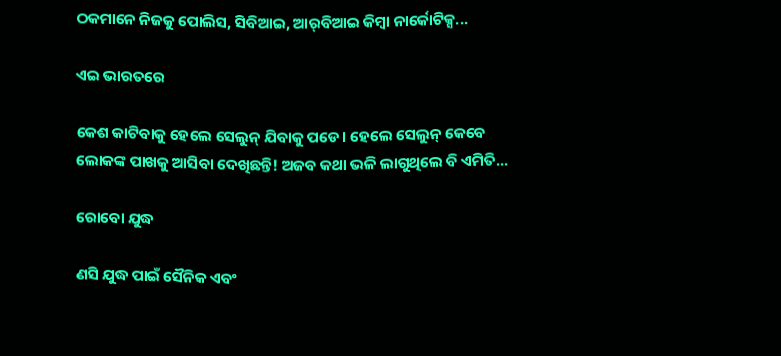ଠକମାନେ ନିଜକୁ ପୋଲିସ, ସିବିଆଇ, ଆର୍‌ବିଆଇ କିମ୍ବା ନାର୍କୋଟିକ୍ସ...

ଏଇ ଭାରତରେ

କେଶ କାଟିବାକୁ ହେଲେ ସେଲୁନ୍‌ ଯିବାକୁ ପଡେ। ହେଲେ ସେଲୁନ୍‌ କେବେ ଲୋକଙ୍କ ପାଖକୁ ଆସିବା ଦେଖିଛନ୍ତି! ଅଜବ କଥା ଭଳି ଲାଗୁଥିଲେ ବି ଏମିତି...

ରୋବୋ ଯୁଦ୍ଧ

ଣସି ଯୁଦ୍ଧ ପାଇଁ ସୈନିକ ଏବଂ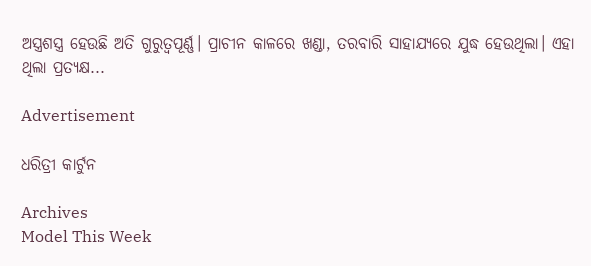ଅସ୍ତ୍ରଶସ୍ତ୍ର ହେଉଛି ଅତି ଗୁରୁତ୍ୱପୂର୍ଣ୍ଣ। ପ୍ରାଚୀନ କାଳରେ ଖଣ୍ଡା, ତରବାରି ସାହାଯ୍ୟରେ ଯୁଦ୍ଧ ହେଉଥିଲା। ଏହା ଥିଲା ପ୍ରତ୍ୟକ୍ଷ...

Advertisement

ଧରିତ୍ରୀ କାର୍ଟୁନ

Archives
Model This Week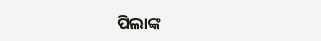ପିଲାଙ୍କ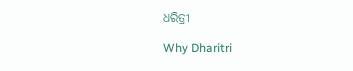ଧରିତ୍ରୀ

Why Dharitri